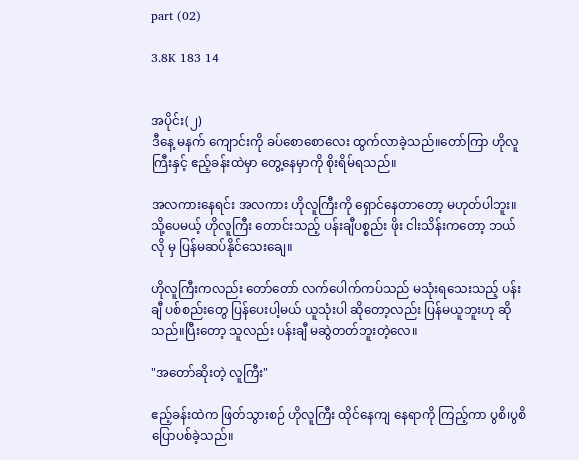part (02)

3.8K 183 14


အပိုင်း(၂)
ဒီနေ့ မနက် ကျောင်းကို ခပ်စောစောလေး ထွက်လာခဲ့သည်။တော်ကြာ ဟိုလူကြီးနှင့် ဧည့်ခန်းထဲမှာ တွေ့နေမှာကို စိုးရိမ်ရသည်။

အလကားနေရင်း အလကား ဟိုလူကြီးကို ရှောင်နေတာတော့ မဟုတ်ပါဘူး။သို့ပေမယ့် ဟိုလူကြီး တောင်းသည့် ပန်းချီပစ္စည်း ဖိုး ငါးသိန်းကတော့ ဘယ်လို မှ ပြန်မဆပ်နိုင်သေးချေ။

ဟိုလူကြီးကလည်း တော်တော် လက်ပေါက်ကပ်သည် မသုံးရသေးသည့် ပန်းချီ ပစ်စည်းတွေ ပြန်ပေးပါ့မယ် ယူသုံးပါ ဆိုတော့လည်း ပြန်မယူဘူးဟု ဆိုသည်။ပြီးတော့ သူလည်း ပန်းချီ မဆွဲတတ်ဘူးတဲ့လေ။

"အတော်ဆိုးတဲ့ လူကြီး"

ဧည့်ခန်းထဲက ဖြတ်သွားစဉ် ဟိုလူကြီး ထိုင်နေကျ နေရာကို ကြည့်ကာ ပွစိ၊ပွစိ ပြောပစ်ခဲ့သည်။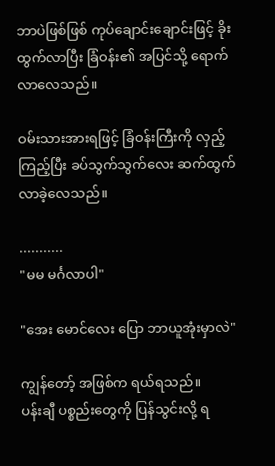ဘာပဲဖြစ်ဖြစ် ကုပ်ချောင်းချောင်းဖြင့် ခိုးထွက်လာပြီး ခြံဝန်း၏ အပြင်သို့ ရောက်လာလေသည်။

ဝမ်းသားအားရဖြင့် ခြံဝန်းကြီးကို လှည့်ကြည့်ပြီး ခပ်သွက်သွက်လေး ဆက်ထွက်လာခဲ့လေသည်။

...........
"မမ မင်္ဂလာပါ"

"အေး မောင်လေး ပြော ဘာယူအုံးမှာလဲ"

ကျွန်တော့် အဖြစ်က ရယ်ရသည်။
ပန်းချီ ပစ္စည်းတွေကို ပြန်သွင်းလို့ ရ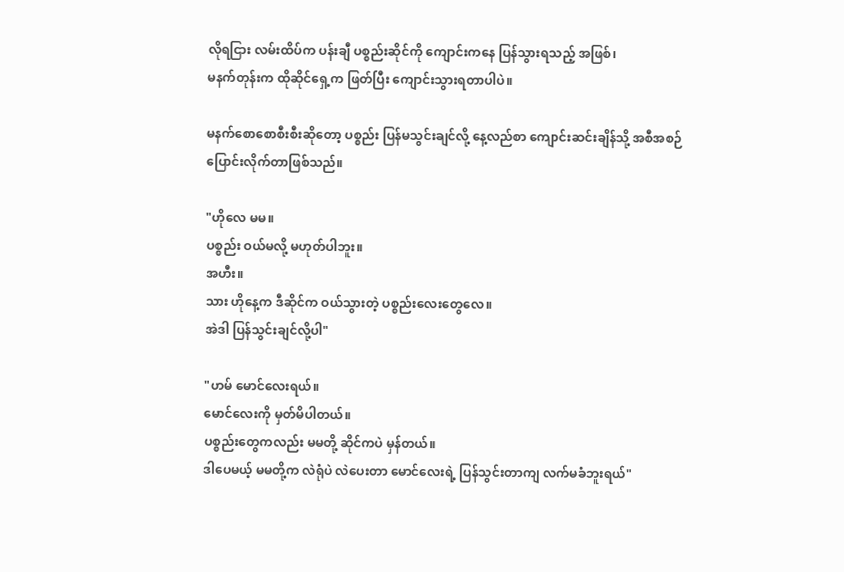လိုရငြား လမ်းထိပ်က ပန်းချီ ပစ္စည်းဆိုင်ကို ကျောင်းကနေ ပြန်သွားရသည့် အဖြစ်၊
မနက်တုန်းက ထိုဆိုင်ရှေ့က ဖြတ်ပြီး ကျောင်းသွားရတာပါပဲ။

မနက်စောစောစီးစီး‌ဆိုတော့ ပစ္စည်း ပြန်မသွင်းချင်လို့ နေ့လည်စာ ကျောင်းဆင်းချိန်သို့ အစီအစဉ် ပြောင်းလိုက်တာဖြစ်သည်။

"ဟိုလေ မမ။
ပစ္စည်း ဝယ်မလို့ မဟုတ်ပါဘူး။
အဟီး။
သား ဟိုနေ့က ဒီဆိုင်က ဝယ်သွားတဲ့ ပစ္စည်းလေးတွေလေ။
အဲဒါ ပြန်သွင်းချင်လို့ပါ"

"ဟမ် မောင်လေးရယ်။
မောင်လေးကို မှတ်မိပါတယ်။
ပစ္စည်းတွေကလည်း မမတို့ ဆိုင်ကပဲ မှန်တယ်။
ဒါပေမယ့် မမတို့က လဲရုံပဲ လဲပေးတာ မောင်လေးရဲ့ ပြန်သွင်းတာကျ လက်မခံဘူးရယ်"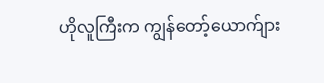ဟိုလူကြီးက ကျွန်တော့်ယောက်ျား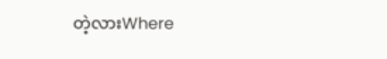တဲ့လားWhere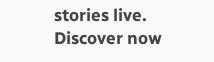stories live. Discover now